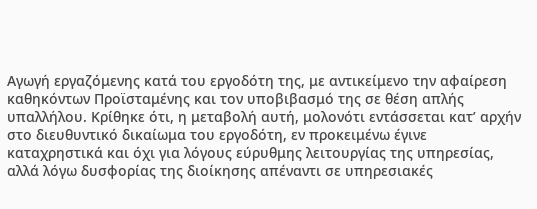Αγωγή εργαζόμενης κατά του εργοδότη της, με αντικείμενο την αφαίρεση καθηκόντων Προϊσταμένης και τον υποβιβασμό της σε θέση απλής υπαλλήλου. Κρίθηκε ότι, η μεταβολή αυτή, μολονότι εντάσσεται κατ’ αρχήν στο διευθυντικό δικαίωμα του εργοδότη, εν προκειμένω έγινε καταχρηστικά και όχι για λόγους εύρυθμης λειτουργίας της υπηρεσίας, αλλά λόγω δυσφορίας της διοίκησης απέναντι σε υπηρεσιακές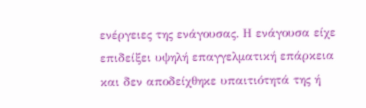ενέργειες της ενάγουσας. Η ενάγουσα είχε επιδείξει υψηλή επαγγελματική επάρκεια και δεν αποδείχθηκε υπαιτιότητά της ή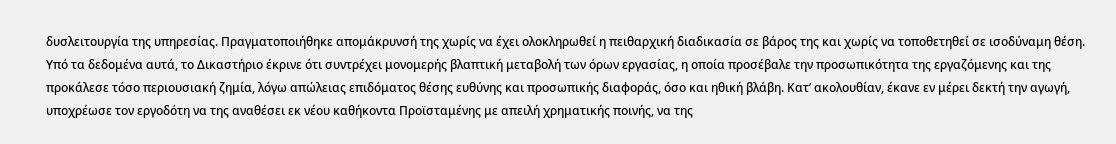δυσλειτουργία της υπηρεσίας. Πραγματοποιήθηκε απομάκρυνσή της χωρίς να έχει ολοκληρωθεί η πειθαρχική διαδικασία σε βάρος της και χωρίς να τοποθετηθεί σε ισοδύναμη θέση. Υπό τα δεδομένα αυτά, το Δικαστήριο έκρινε ότι συντρέχει μονομερής βλαπτική μεταβολή των όρων εργασίας, η οποία προσέβαλε την προσωπικότητα της εργαζόμενης και της προκάλεσε τόσο περιουσιακή ζημία, λόγω απώλειας επιδόματος θέσης ευθύνης και προσωπικής διαφοράς, όσο και ηθική βλάβη. Κατ’ ακολουθίαν, έκανε εν μέρει δεκτή την αγωγή, υποχρέωσε τον εργοδότη να της αναθέσει εκ νέου καθήκοντα Προϊσταμένης με απειλή χρηματικής ποινής, να της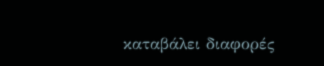καταβάλει διαφορές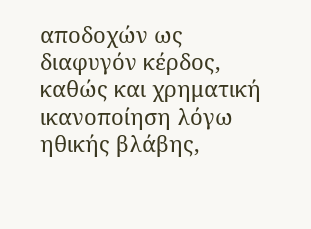αποδοχών ως διαφυγόν κέρδος, καθώς και χρηματική ικανοποίηση λόγω ηθικής βλάβης,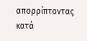απορρίπτοντας κατά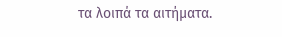τα λοιπά τα αιτήματα.